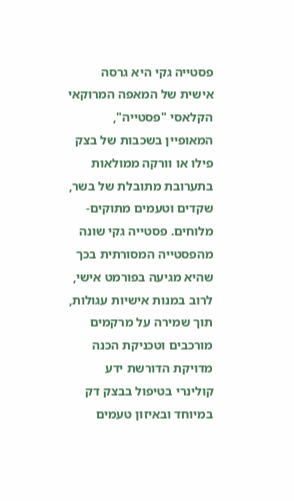פסטייה גקי היא גרסה אישית של המאפה המרוקאי הקלאסי "פסטייה", המאופיין בשכבות של בצק פילו או וורקה ממולאות בתערובת מתובלת של בשר, שקדים וטעמים מתוקים-מלוחים. פסטייה גקי שונה מהפסטייה המסורתית בכך שהיא מגיעה בפורמט אישי, לרוב במנות אישיות עגולות, תוך שמירה על מרקמים מורכבים וטכניקת הכנה מדויקת הדורשת ידע קולינרי בטיפול בבצק דק במיוחד ובאיזון טעמים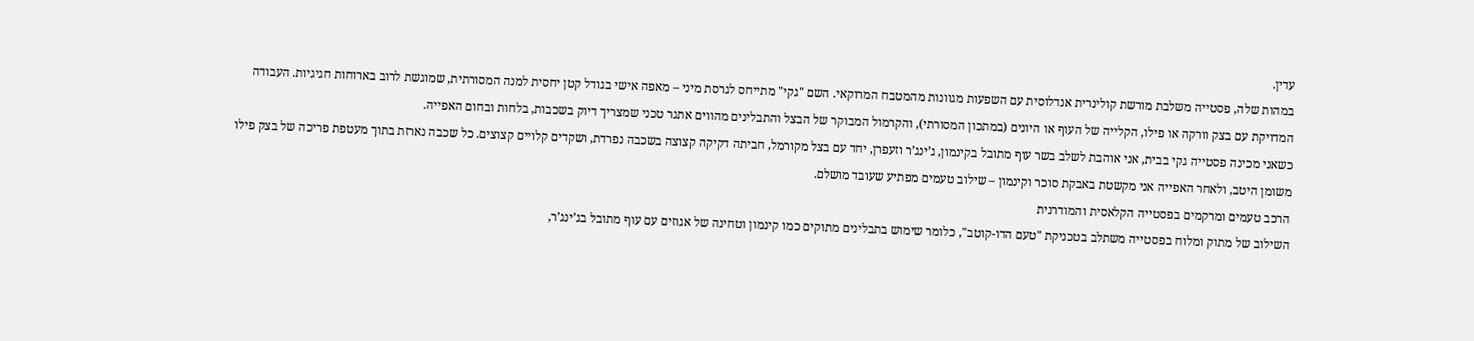עדין.
במהות שלה, פסטייה משלבת מורשת קולינרית אנדלוסית עם השפעות מגוונות מהמטבח המרוקאי. השם "גקי" מתייחס לגרסת מיני – מאפה אישי בגודל קטן יחסית למנה המסורתית, שמוגשת לרוב בארוחות חגיגיות. העבודה המדויקת עם בצק וורקה או פילו, הקלייה של העוף או היונים (במתכון המסורתי), והקרמול המבוקר של הבצל והתבלינים מהווים אתגר טכני שמצריך דיוק בשכבות, בלחות ובחום האפייה.
כשאני מכינה פסטייה גקי בבית, אני אוהבת לשלב בשר עוף מתובל בקינמון, ג’ינג’ר וזעפרן, יחד עם בצל מקורמל, חביתה דקיקה קצוצה בשכבה נפרדת, ושקדים קלויים קצוצים. כל שכבה נארזת בתוך מעטפת פריכה של בצק פילו משומן היטב, ולאחר האפייה אני מקשטת באבקת סוכר וקינמון – שילוב טעמים מפתיע שעובד מושלם.
הרכב טעמים ומרקמים בפסטייה הקלאסית והמודרנית
השילוב של מתוק ומלוח בפסטייה משתלב בטכניקת "טעם הדו-קוטב", כלומר שימוש בתבלינים מתוקים כמו קינמון וטחינה של אגוזים עם עוף מתובל בג’ינג’ר,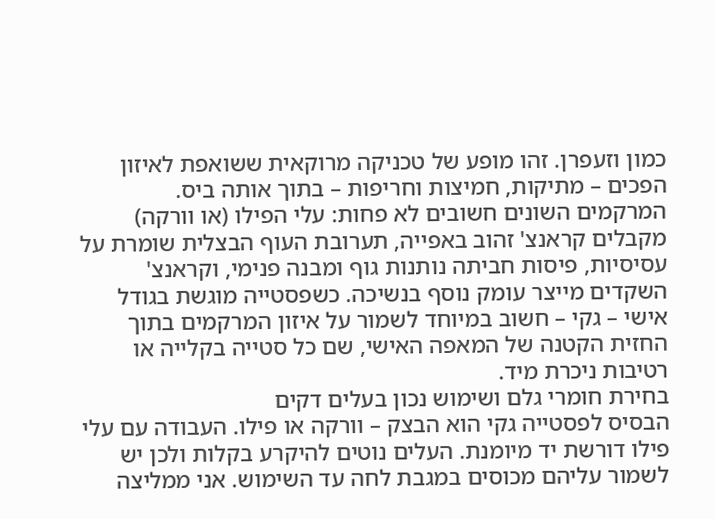כמון וזעפרן. זהו מופע של טכניקה מרוקאית ששואפת לאיזון הפכים – מתיקות, חמיצות וחריפות – בתוך אותה ביס.
המרקמים השונים חשובים לא פחות: עלי הפילו (או וורקה) מקבלים קראנצ' זהוב באפייה, תערובת העוף הבצלית שומרת על עסיסיות, פיסות חביתה נותנות גוף ומבנה פנימי, וקראנצ' השקדים מייצר עומק נוסף בנשיכה. כשפסטייה מוגשת בגודל אישי – גקי – חשוב במיוחד לשמור על איזון המרקמים בתוך החזית הקטנה של המאפה האישי, שם כל סטייה בקלייה או רטיבות ניכרת מיד.
בחירת חומרי גלם ושימוש נכון בעלים דקים
הבסיס לפסטייה גקי הוא הבצק – וורקה או פילו. העבודה עם עלי פילו דורשת יד מיומנת. העלים נוטים להיקרע בקלות ולכן יש לשמור עליהם מכוסים במגבת לחה עד השימוש. אני ממליצה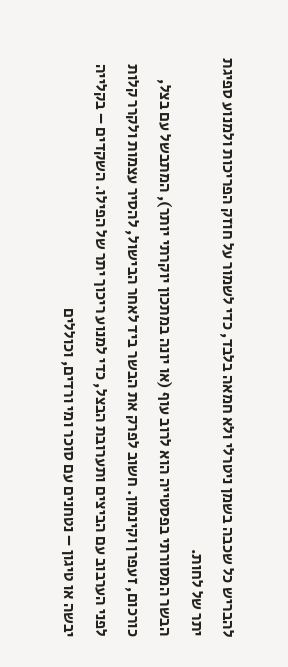להבריש כל שכבה בשמן ניטרלי ולא חמאה בלבד, כדי לשמור על חוזק הפריכות ולמנוע ספיגת יתר של לחות.
הבשר המסורתי בפסטייה הוא לרוב עוף (או יונה במתכון יוקרתי יותר), המתבשל עם בצל, כורכום, זעפרן וקינמון. חשוב לפרק את הבשר ביד לאחר הבישול, להסיר עצמות ולקרר קלות לפני הערבוב עם הביצים ותערובת הבצל, כדי למנוע ריכוך יתר של הפילו. השקדים – בקלייה יבשה או טיגון – נטחנים עם סוכר ומי ורדים, וכוללים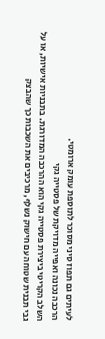לעיתים גם תפוז סיני מסוכר לתוספת עומק ארומטי.
הרכבה נכונה ואפייה מדויקת של פסטייה גקי
השלב הקריטי ביצירת פסטייה גקי הוא ההרכבה המדורגת. בתבניות אישיות, או על גבי תבנית שטוחה עם חישוק נשלף, מרכיבים את השכבות כך שהבצק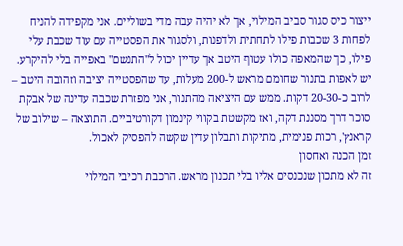ייצור כיס סגור סביב המילוי, אך לא יהיה עבה מדי בשוליים. אני מקפידה להניח לפחות 3 שכבות פילו לתחתית ולדפנות, ולסגור את הפסטייה עם עוד שכבת עלי פילו, כך שהמאפה כולו עטוף היטב אך עדיין יכול ל"התנשם" באפייה בלי להיקרע.
יש לאפות בתנור שחומם מראש ל-200 מעלות, עד שהפסטייה יציבה וזהובה היטב – לרוב כ-20-30 דקות. ממש עם היציאה מהתנור, אני מפזרת שכבה עדינה של אבקת סוכר דרך מסננת דקה, ואז מקשטת בקווי קינמון דקורטיביים. התוצאה – שילוב של קראנץ', רכות פנימית, מתיקות ותבלון עדין שקשה להפסיק לאכול.
זמן הכנה ואחסון
זה לא מתכון שנכנסים אליו בלי תכנון מראש. הרכבת רכיבי המילוי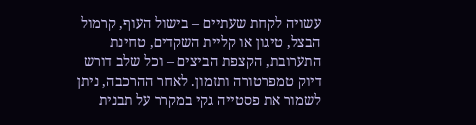עשויה לקחת שעתיים – בישול העוף, קרמול הבצל, טיגון או קליית השקדים, טחינת התערובת, הקצפת הביצים – וכל שלב דורש דיוק טמפרטורה ותזמון. לאחר ההרכבה, ניתן לשמור את פסטייה גקי במקרר על תבנית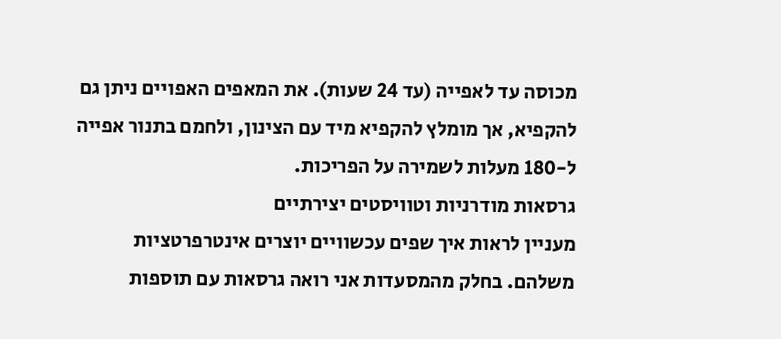מכוסה עד לאפייה (עד 24 שעות). את המאפים האפויים ניתן גם להקפיא, אך מומלץ להקפיא מיד עם הצינון, ולחמם בתנור אפייה ל-180 מעלות לשמירה על הפריכות.
גרסאות מודרניות וטוויסטים יצירתיים
מעניין לראות איך שפים עכשוויים יוצרים אינטרפרטציות משלהם. בחלק מהמסעדות אני רואה גרסאות עם תוספות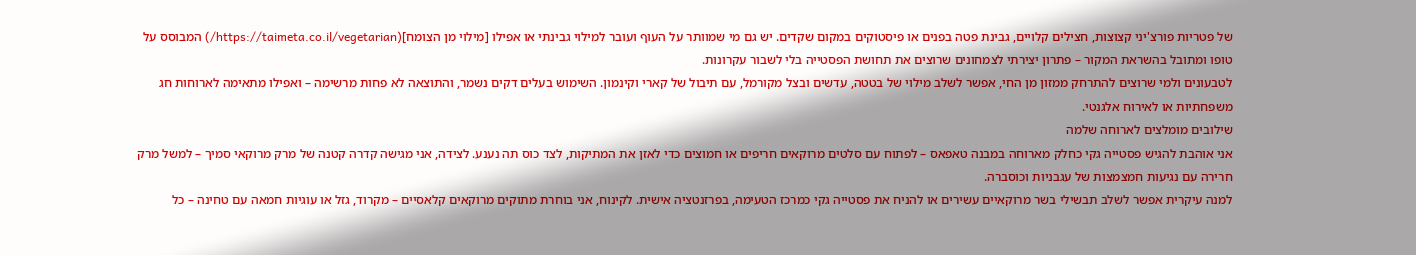של פטריות פורצ'יני קצוצות, חצילים קלויים, גבינת פטה בפנים או פיסטוקים במקום שקדים. יש גם מי שמוותר על העוף ועובר למילוי גבינתי או אפילו [מילוי מן הצומח](https://taimeta.co.il/vegetarian/) המבוסס על טופו ומתובל בהשראת המקור – פתרון יצירתי לצמחונים שרוצים את תחושת הפסטייה בלי לשבור עקרונות.
לטבעונים ולמי שרוצים להתרחק ממזון מן החי, אפשר לשלב מילוי של בטטה, עדשים ובצל מקורמל, עם תיבול של קארי וקינמון. השימוש בעלים דקים נשמר, והתוצאה לא פחות מרשימה – ואפילו מתאימה לארוחות חג משפחתיות או לאירוח אלגנטי.
שילובים מומלצים לארוחה שלמה
אני אוהבת להגיש פסטייה גקי כחלק מארוחה במבנה טאפאס – לפתוח עם סלטים מרוקאים חריפים או חמוצים כדי לאזן את המתיקות, לצד כוס תה נענע. לצידה, אני מגישה קדרה קטנה של מרק מרוקאי סמיך – למשל מרק חרירה עם נגיעות חמצמצות של עגבניות וכוסברה.
למנה עיקרית אפשר לשלב תבשילי בשר מרוקאיים עשירים או להניח את פסטייה גקי כמרכז הטעימה, בפרזנטציה אישית. לקינוח, אני בוחרת מתוקים מרוקאים קלאסיים – מקרוד, גזל או עוגיות חמאה עם טחינה – כל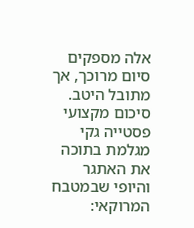אלה מספקים סיום מרוכך, אך מתובל היטב.
סיכום מקצועי
פסטייה גקי מגלמת בתוכה את האתגר והיופי שבמטבח המרוקאי: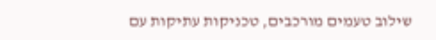שילוב טעמים מורכבים, טכניקות עתיקות עם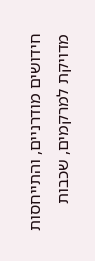חידושים מודרניים, והתייחסות מדויקת למרקמים, שכבות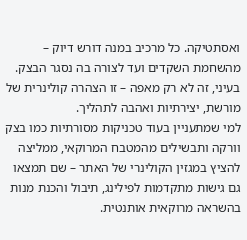ואסתטיקה. כל מרכיב במנה דורש דיוק – מהשחמת השקדים ועד לצורה בה נסגר הבצק. בעיני, זה לא רק מאפה – זו הצהרה קולינרית של מורשת, יצירתיות ואהבה לתהליך.
למי שמתעניין בעוד טכניקות מסורתיות כמו בצק וורקה ותבשילים מהמטבח המרוקאי, ממליצה להציץ במגזין הקולינרי של האתר – שם תמצאו גם גישות מתקדמות לפילינג, תיבול והכנת מנות בהשראה מרוקאית אותנטית.